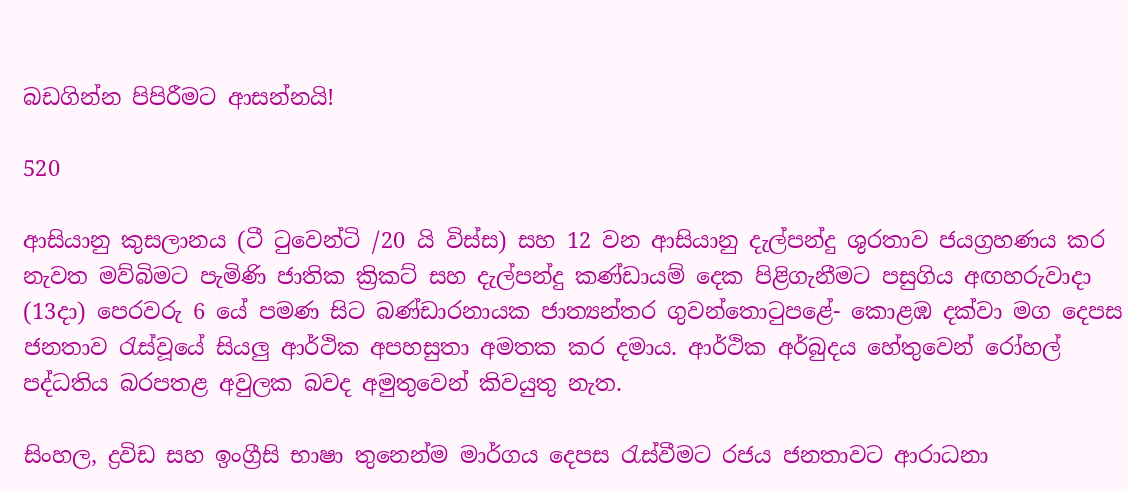බඩගින්න පිපිරීමට ආසන්නයි!

520

ආසියානු කුසලානය (ටී ටුවෙන්ටි /20 යි විස්ස) සහ 12 වන ආසියානු දැල්පන්දු ශුරතාව ජයග්‍රහණය කර නැවත මව්බිමට පැමිණි ජාතික ක්‍රිකට් සහ දැල්පන්දු කණ්ඩායම් දෙක පිළිගැනීමට පසුගිය අඟහරුවාදා (13දා) පෙරවරු 6 යේ පමණ සිට බණ්ඩාරනායක ජාත්‍යන්තර ගුවන්තොටුපළේ- කොළඹ දක්වා මග දෙපස ජනතාව රැස්වූයේ සියලු ආර්ථික අපහසුතා අමතක කර දමාය. ආර්ථික අර්බුදය හේතුවෙන් රෝහල් පද්ධතිය බරපතළ අවුලක බවද අමුතුවෙන් කිවයුතු නැත.

සිංහල, ද්‍රවිඩ සහ ඉංග්‍රීසි භාෂා තුනෙන්ම මාර්ගය දෙපස රැස්වීමට රජය ජනතාවට ආරාධනා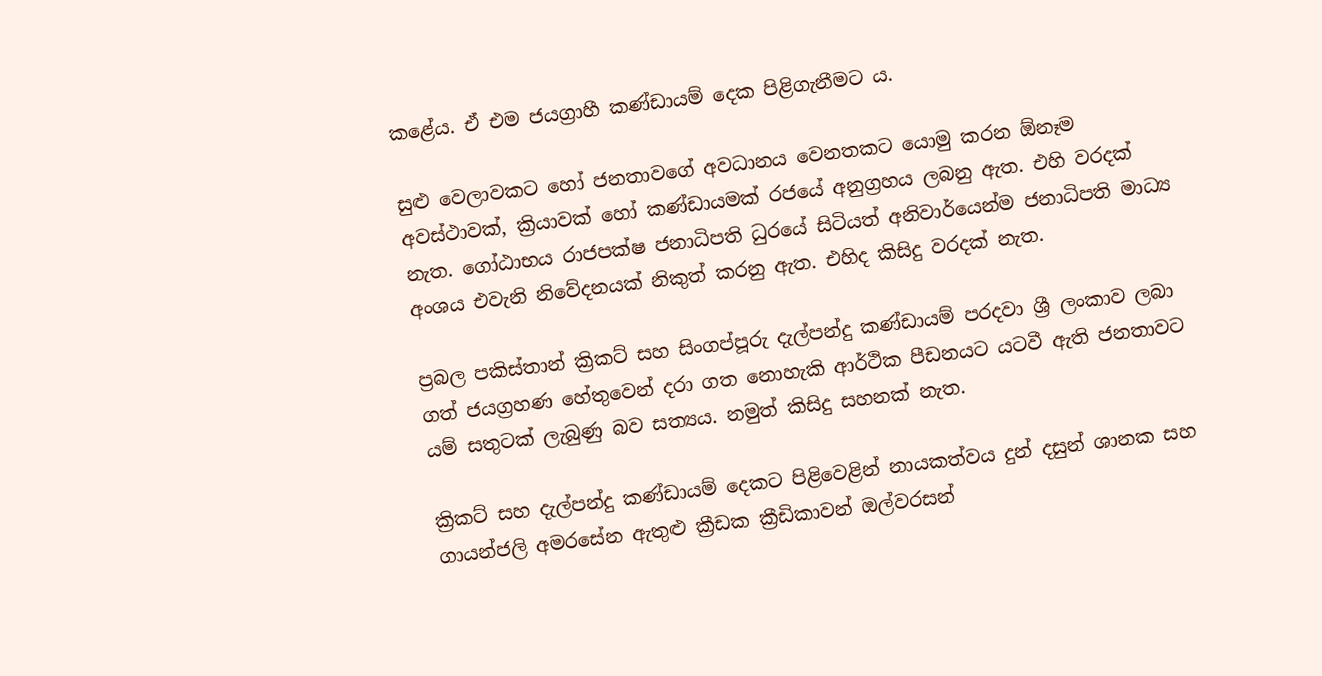කළේය. ඒ එම ජයග්‍රාහී කණ්ඩායම් දෙක පිළිගැනීමට ය.

සුළු වෙලාවකට හෝ ජනතාවගේ අවධානය වෙනතකට යොමු කරන ඕනෑම අවස්ථාවක්, ක්‍රියාවක් හෝ කණ්ඩායමක් රජයේ අනුග්‍රහය ලබනු ඇත. එහි වරදක් නැත. ගෝඨාභය රාජපක්ෂ ජනාධිපති ධුරයේ සිටියත් අනිවාර්යෙන්ම ජනාධිපති මාධ්‍ය අංශය එවැනි නිවේදනයක් නිකුත් කරනු ඇත. එහිද කිසිදු වරදක් නැත.

ප්‍රබල පකිස්තාන් ක්‍රිකට් සහ සිංගප්පූරු දැල්පන්දු කණ්ඩායම් පරදවා ශ්‍රී ලංකාව ලබා ගත් ජයග්‍රහණ හේතුවෙන් දරා ගත නොහැකි ආර්ථික පීඩනයට යටවී ඇති ජනතාවට යම් සතුටක් ලැබුණු බව සත්‍යය. නමුත් කිසිදු සහනක් නැත.

ක්‍රිකට් සහ දැල්පන්දු කණ්ඩායම් දෙකට පිළිවෙළින් නායකත්වය දුන් දසුන් ශානක සහ ගායන්ජලි අමරසේන ඇතුළු ක්‍රීඩක ක්‍රීඩිකාවන් ඔල්වරසන්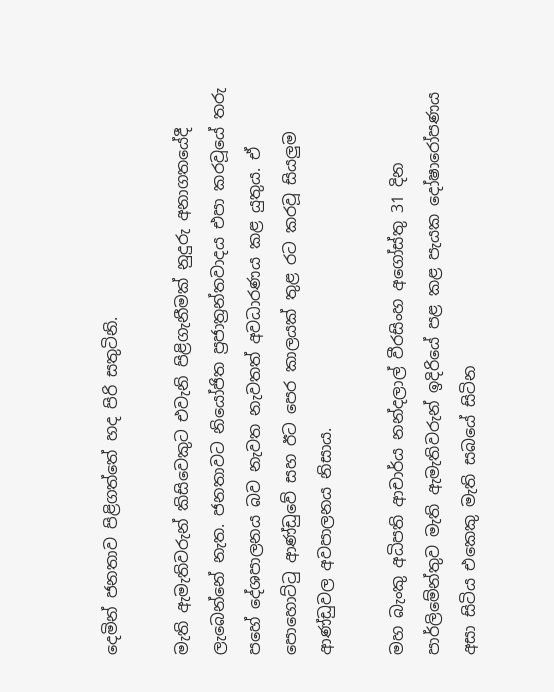දෙමින් ජනතාව පිළිගත්තේ හද පිරි සතුටිනි.

මැති ඇමැතිවරුන් කිසිවෙකුට එවැනි පිළිගැනීමක් නුදුරු අනාගතයේදී ලැබෙන්නේ නැත. ජනතාවට නියෝජිත ප්‍රජාත්‍රන්තවාදය එපා කරවූයේ තරු පහේ දේශපාලනය බව නැවත නැවතත් අවධාරණය කළ යුතුය. ඒ පොහොට්ටු ආණ්ඩුවේ සහ ඊට පෙර කාලයක් තුළ රට කරවූ සියලුම ආණ්ඩුවල අවපාලනය නිසාය.

මහ බැංකු අධිපති ආචාර්ය නන්දලාල් වීරසිංහ අගෝස්තු 31 දින පාර්ලිමේන්තුව මැති ඇමැතිවරුන් ඉදිරියේ පළ කළ පැයක දෝෂාරෝපණය අසා සිටිය එකෙකු මැති සබයේ සිටින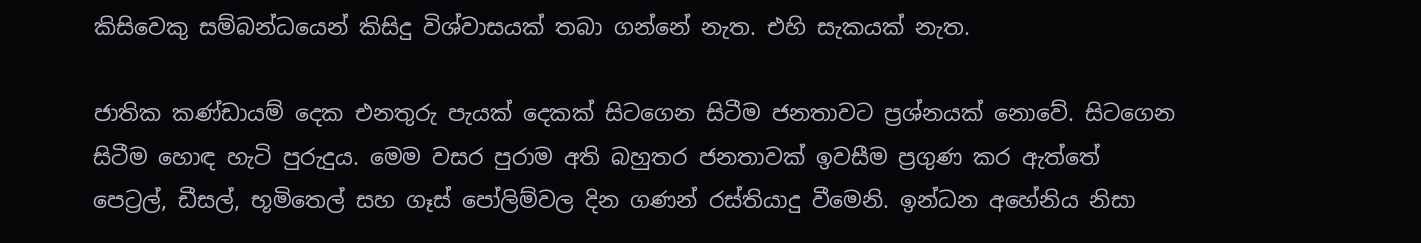කිසිවෙකු සම්බන්ධයෙන් කිසිදු විශ්වාසයක් තබා ගන්නේ නැත. එහි සැකයක් නැත.

ජාතික කණ්ඩායම් දෙක එනතුරු පැයක් දෙකක් සිටගෙන සිටීම ජනතාවට ප්‍රශ්නයක් නොවේ. සිටගෙන සිටීම හොඳ හැටි පුරුදුය. මෙම වසර පුරාම අති බහුතර ජනතාවක් ඉවසීම ප්‍රගුණ කර ඇත්තේ පෙට්‍රල්, ඩීසල්, භූමිතෙල් සහ ගෑස් පෝලිම්වල දින ගණන් රස්තියාදු වීමෙනි. ඉන්ධන අහේනිය නිසා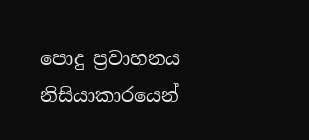පොදු ප්‍රවාහනය නිසියාකාරයෙන්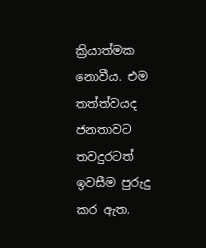ක්‍රියාත්මක නොවීය. එම තත්ත්වයද ජනතාවට තවදුරටත් ඉවසීම පුරුදු කර ඇත.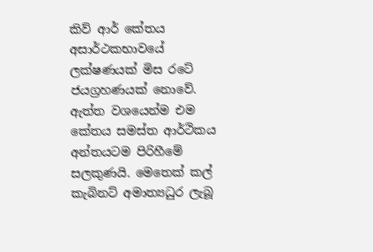කිව් ආර් කේතය අසාර්ථකභාවයේ ලක්ෂණයක් මිස රටේ ජයග්‍රහණයක් නොවේ. ඇත්ත වශයෙන්ම එම කේතය සමස්ත ආර්ථිකය අන්තයටම පිරිහීමේ සලකුණයි. මෙතෙක් කල් කැබිනට් අමාත්‍යධුර ලැබූ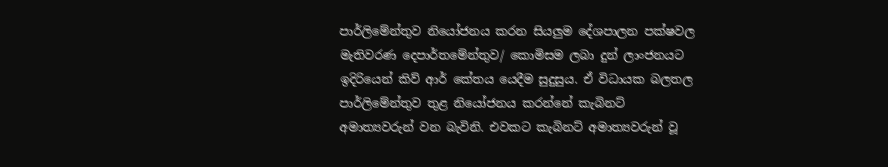පාර්ලිමේන්තුව නියෝජනය කරන සියලුම දේශපාලන පක්ෂවල මැතිවරණ දෙපාර්තමේන්තුව/ කොමිසම ලබා දුන් ලාංජනයට ඉදිරියෙන් කිව් ආර් කේතය යෙදීම සුදුසුය. ඒ විධායක බලතල පාර්ලිමේන්තුව තුළ නියෝජනය කරන්නේ කැබිනට් අමාත්‍යවරුන් වන බැවිනි. එවකට කැබිනට් අමාත්‍යවරුන් වූ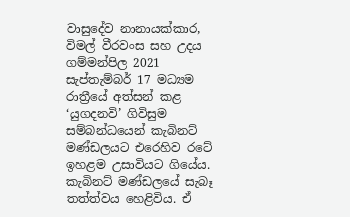වාසුදේව නානායක්කාර, විමල් වීරවංස සහ උදය ගම්මන්පිල 2021 සැප්තැම්බර් 17 මධ්‍යම රාත්‍රීයේ අත්සන් කළ ‘යුගදනවි’ ගිවිසුම සම්බන්ධයෙන් කැබිනට් මණ්ඩලයට එරෙහිව රටේ ඉහළම උසාවියට ගියේය. කැබිනට් මණ්ඩලයේ සැබෑ තත්ත්වය හෙළිවිය. ඒ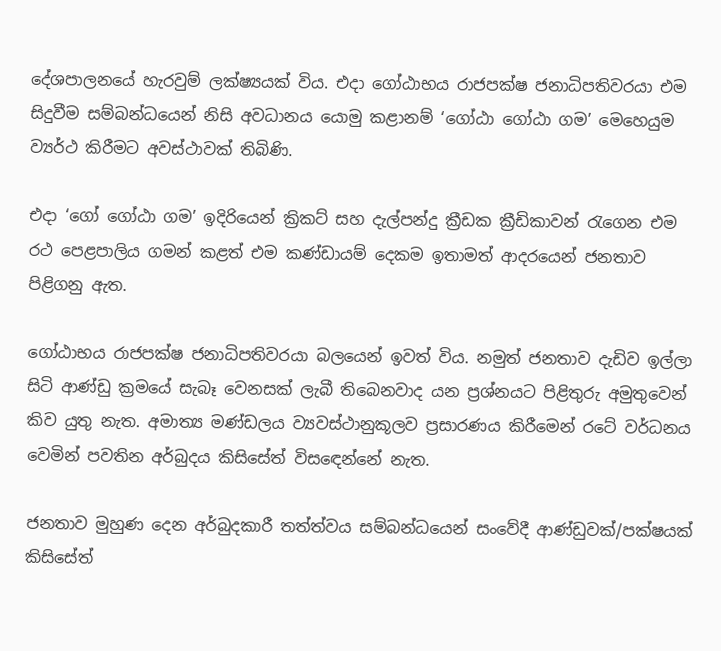දේශපාලනයේ හැරවුම් ලක්ෂ්‍යයක් විය. එදා ගෝඨාභය රාජපක්ෂ ජනාධිපතිවරයා එම සිදුවීම සම්බන්ධයෙන් නිසි අවධානය යොමු කළානම් ‘ගෝඨා ගෝඨා ගම’ මෙහෙයුම ව්‍යර්ථ කිරීමට අවස්ථාවක් තිබිණි.

එදා ‘ගෝ ගෝඨා ගම’ ඉදිරියෙන් ක්‍රිකට් සහ දැල්පන්දු ක්‍රීඩක ක්‍රීඩිකාවන් රැගෙන එම රථ පෙළපාලිය ගමන් කළත් එම කණ්ඩායම් දෙකම ඉතාමත් ආදරයෙන් ජනතාව පිළිගනු ඇත.

ගෝඨාභය රාජපක්ෂ ජනාධිපතිවරයා බලයෙන් ඉවත් විය. නමුත් ජනතාව දැඩිව ඉල්ලා සිටි ආණ්ඩු ක්‍රමයේ සැබෑ වෙනසක් ලැබී තිබෙනවාද යන ප්‍රශ්නයට පිළිතුරු අමුතුවෙන් කිව යුතු නැත. අමාත්‍ය මණ්ඩලය ව්‍යවස්ථානුකූලව ප්‍රසාරණය කිරීමෙන් රටේ වර්ධනය වෙමින් පවතින අර්බුදය කිසිසේත් විසඳෙන්නේ නැත.

ජනතාව මුහුණ දෙන අර්බුදකාරී තත්ත්වය සම්බන්ධයෙන් සංවේදී ආණ්ඩුවක්/පක්ෂයක් කිසිසේත්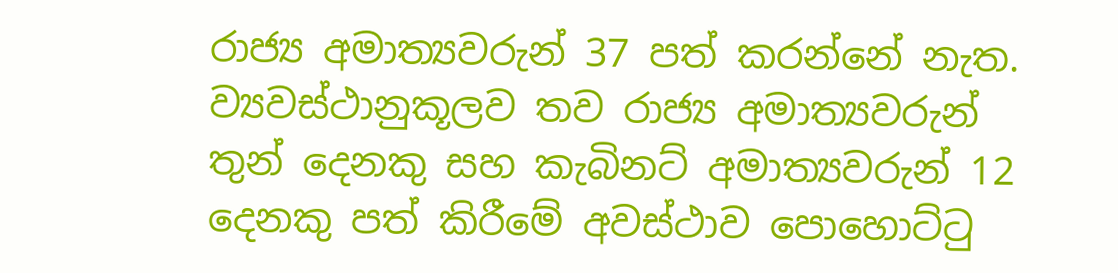රාජ්‍ය අමාත්‍යවරුන් 37 පත් කරන්නේ නැත. ව්‍යවස්ථානුකූලව තව රාජ්‍ය අමාත්‍යවරුන් තුන් දෙනකු සහ කැබිනට් අමාත්‍යවරුන් 12 දෙනකු පත් කිරීමේ අවස්ථාව පොහොට්ටු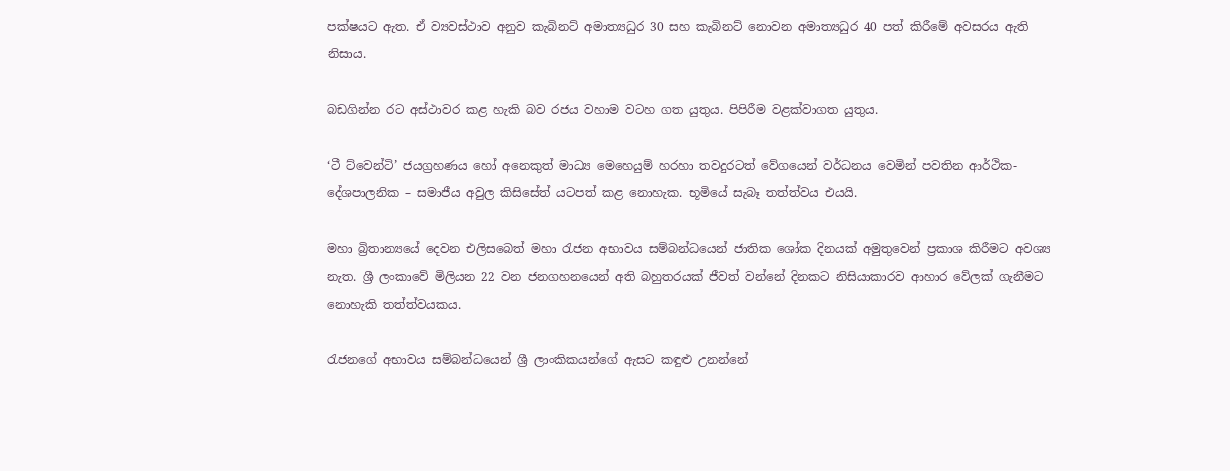පක්ෂයට ඇත. ඒ ව්‍යවස්ථාව අනුව කැබිනට් අමාත්‍යධුර 30 සහ කැබිනට් නොවන අමාත්‍යධුර 40 පත් කිරීමේ අවසරය ඇති නිසාය.

බඩගින්න රට අස්ථාවර කළ හැකි බව රජය වහාම වටහ ගත යුතුය. පිපිරීම වළක්වාගත යුතුය.

‘ටී ට්වෙන්ටි’ ජයග්‍රහණය හෝ අනෙකුත් මාධ්‍ය මෙහෙයුම් හරහා තවදුරටත් වේගයෙන් වර්ධනය වෙමින් පවතින ආර්ථික-දේශපාලනික – සමාජීය අවුල කිසිසේත් යටපත් කළ නොහැක. භූමියේ සැබෑ තත්ත්වය එයයි.

මහා බ්‍රිතාන්‍යයේ දෙවන එලිසබෙත් මහා රැජන අභාවය සම්බන්ධයෙන් ජාතික ශෝක දිනයක් අමුතුවෙන් ප්‍රකාශ කිරීමට අවශ්‍ය නැත. ශ්‍රී ලංකාවේ මිලියන 22 වන ජනගහනයෙන් අති බහුතරයක් ජීවත් වන්නේ දිනකට නිසියාකාරව ආහාර වේලක් ගැනීමට නොහැකි තත්ත්වයකය.

රැජනගේ අභාවය සම්බන්ධයෙන් ශ්‍රී ලාංකිකයන්ගේ ඇසට කඳුළු උනන්නේ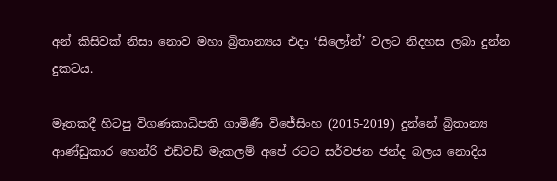අන් කිසිවක් නිසා නොව මහා බ්‍රිතාන්‍යය එදා ‘සිලෝන්’ වලට නිදහස ලබා දුන්න දුකටය.

මෑතකදී හිටපු විගණකාධිපති ගාමිණී විජේසිංහ (2015-2019) දුන්නේ බ්‍රිතාන්‍ය ආණ්ඩුකාර හෙන්රි එඩ්වඩ් මැකලම් අපේ රටට සර්වජන ජන්ද බලය නොදිය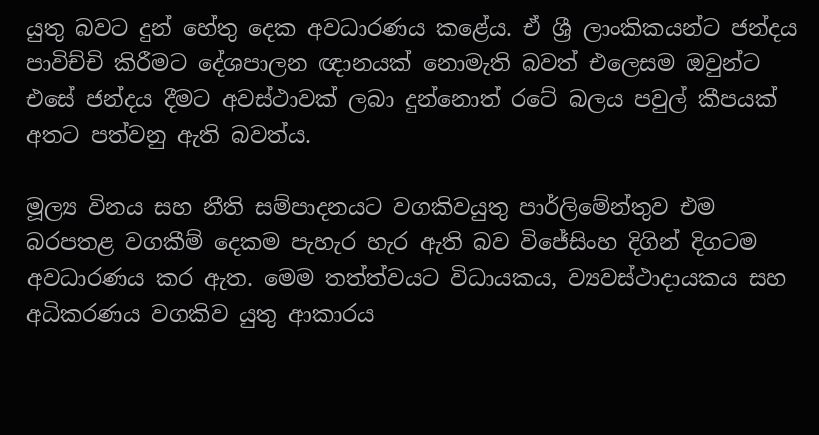යුතු බවට දුන් හේතු දෙක අවධාරණය කළේය. ඒ ශ්‍රී ලාංකිකයන්ට ජන්දය පාවිච්චි කිරීමට දේශපාලන ඥානයක් නොමැති බවත් එලෙසම ඔවුන්ට එසේ ජන්දය දීමට අවස්ථාවක් ලබා දුන්නොත් රටේ බලය පවුල් කීපයක් අතට පත්වනු ඇති බවත්ය.

මූල්‍ය විනය සහ නීති සම්පාදනයට වගකිවයුතු පාර්ලිමේන්තුව එම බරපතළ වගකීම් දෙකම පැහැර හැර ඇති බව විජේසිංහ දිගින් දිගටම අවධාරණය කර ඇත. මෙම තත්ත්වයට විධායකය, ව්‍යවස්ථාදායකය සහ අධිකරණය වගකිව යුතු ආකාරය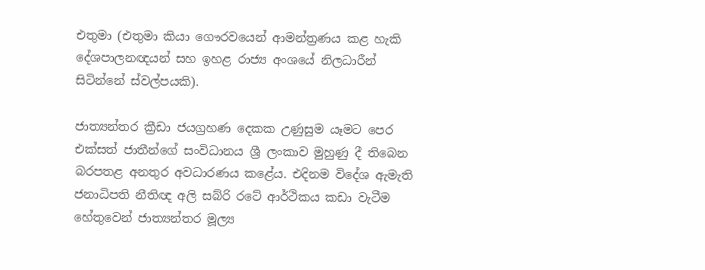එතුමා (එතුමා කියා ගෞරවයෙන් ආමන්ත්‍රණය කළ හැකි දේශපාලනඥයන් සහ ඉහළ රාජ්‍ය අංශයේ නිලධාරීන් සිටින්නේ ස්වල්පයකි).

ජාත්‍යන්තර ක්‍රීඩා ජයග්‍රහණ දෙකක උණුසුම යෑමට පෙර එක්සත් ජාතීන්ගේ සංවිධානය ශ්‍රී ලංකාව මුහුණු දී තිබෙන බරපතළ අනතුර අවධාරණය කළේය. එදිනම විදේශ ඇමැති ජනාධිපති නීතිඥ අලි සබ්රි රටේ ආර්ථිකය කඩා වැටීම හේතුවෙන් ජාත්‍යන්තර මූල්‍ය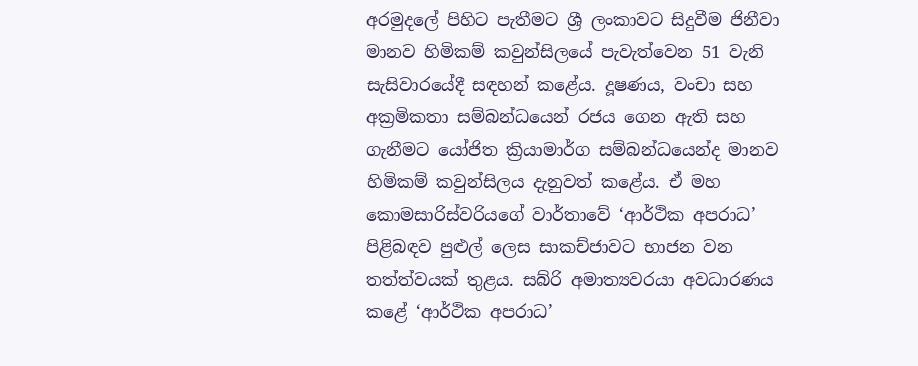අරමුදලේ පිහිට පැතීමට ශ්‍රී ලංකාවට සිදුවීම ජිනීවා මානව හිමිකම් කවුන්සිලයේ පැවැත්වෙන 51 වැනි සැසිවාරයේදී සඳහන් කළේය. දූෂණය, වංචා සහ අක්‍රමිකතා සම්බන්ධයෙන් රජය ගෙන ඇති සහ ගැනීමට යෝජිත ක්‍රියාමාර්ග සම්බන්ධයෙන්ද මානව හිමිකම් කවුන්සිලය දැනුවත් කළේය. ඒ මහ කොමසාරිස්වරියගේ වාර්තාවේ ‘ආර්ථික අපරාධ’ පිළිබඳව පුළුල් ලෙස සාකච්ජාවට භාජන වන තත්ත්වයක් තුළය. සබ්රි අමාත්‍යවරයා අවධාරණය කළේ ‘ආර්ථික අපරාධ’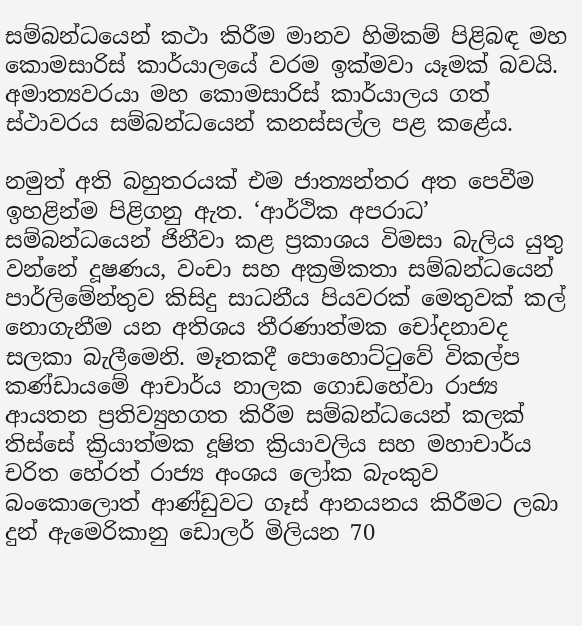සම්බන්ධයෙන් කථා කිරීම මානව හිමිකම් පිළිබඳ මහ කොමසාරිස් කාර්යාලයේ වරම ඉක්මවා යෑමක් බවයි. අමාත්‍යවරයා මහ කොමසාරිස් කාර්යාලය ගත් ස්ථාවරය සම්බන්ධයෙන් කනස්සල්ල පළ කළේය.

නමුත් අති බහුතරයක් එම ජාත්‍යන්තර අත පෙවීම ඉහළින්ම පිළිගනු ඇත. ‘ආර්ථික අපරාධ’ සම්බන්ධයෙන් ජිනීවා කළ ප්‍රකාශය විමසා බැලිය යුතු වන්නේ දූෂණය, වංචා සහ අක්‍රමිකතා සම්බන්ධයෙන් පාර්ලිමේන්තුව කිසිදු සාධනීය පියවරක් මෙතුවක් කල් නොගැනීම යන අතිශය තීරණාත්මක චෝදනාවද සලකා බැලීමෙනි. මෑතකදී පොහොට්ටුවේ විකල්ප කණ්ඩායමේ ආචාර්ය නාලක ගොඩහේවා රාජ්‍ය ආයතන ප්‍රතිව්‍යුහගත කිරීම සම්බන්ධයෙන් කලක් තිස්සේ ක්‍රියාත්මක දූෂිත ක්‍රියාවලිය සහ මහාචාර්ය චරිත හේරත් රාජ්‍ය අංශය ලෝක බැංකුව බංකොලොත් ආණ්ඩුවට ගෑස් ආනයනය කිරීමට ලබා දුන් ඇමෙරිකානු ඩොලර් මිලියන 70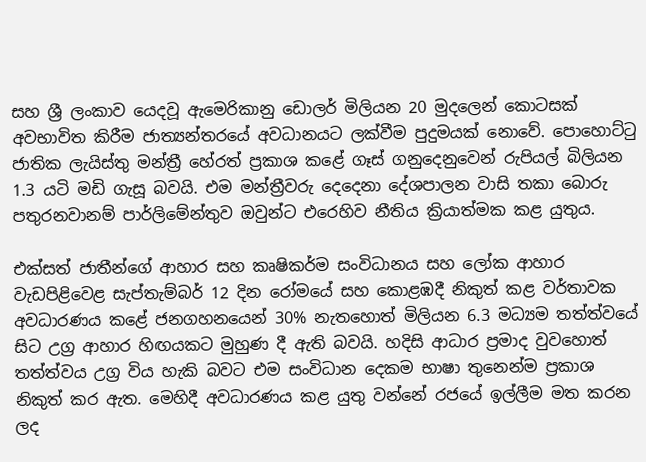සහ ශ්‍රී ලංකාව යෙදවූ ඇමෙරිකානු ඩොලර් මිලියන 20 මුදලෙන් කොටසක් අවභාවිත කිරීම ජාත්‍යන්තරයේ අවධානයට ලක්වීම පුදුමයක් නොවේ. පොහොට්ටු ජාතික ලැයිස්තු මන්ත්‍රී හේරත් ප්‍රකාශ කළේ ගෑස් ගනුදෙනුවෙන් රුපියල් බිලියන 1.3 යටි මඩි ගැසූ බවයි. එම මන්ත්‍රීවරු දෙදෙනා දේශපාලන වාසි තකා බොරු පතුරනවානම් පාර්ලිමේන්තුව ඔවුන්ට එරෙහිව නීතිය ක්‍රියාත්මක කළ යුතුය.

එක්සත් ජාතීන්ගේ ආහාර සහ කෘෂිකර්ම සංවිධානය සහ ලෝක ආහාර වැඩපිළිවෙළ සැප්තැම්බර් 12 දින රෝමයේ සහ කොළඹදී නිකුත් කළ වර්තාවක අවධාරණය කළේ ජනගහනයෙන් 30% නැතහොත් මිලියන 6.3 මධ්‍යම තත්ත්වයේ සිට උග්‍ර ආහාර හිඟයකට මුහුණ දී ඇති බවයි. හදිසි ආධාර ප්‍රමාද වුවහොත් තත්ත්වය උග්‍ර විය හැකි බවට එම සංවිධාන දෙකම භාෂා තුනෙන්ම ප්‍රකාශ නිකුත් කර ඇත. මෙහිදී අවධාරණය කළ යුතු වන්නේ රජයේ ඉල්ලීම මත කරන ලද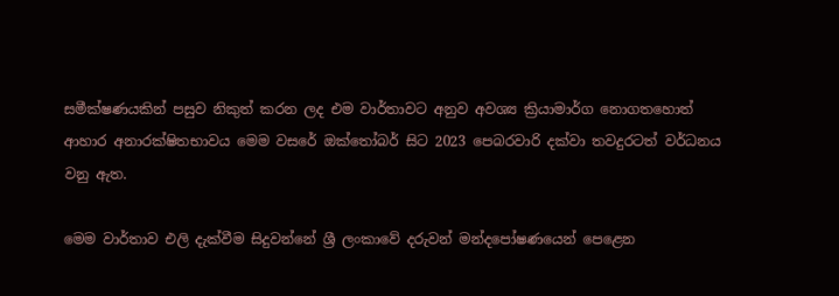සමීක්ෂණයකින් පසුව නිකුත් කරන ලද එම වාර්තාවට අනුව අවශ්‍ය ක්‍රියාමාර්ග නොගතහොත් ආහාර අනාරක්ෂිතභාවය මෙම වසරේ ඔක්තෝබර් සිට 2023 පෙබරවාරි දක්වා තවදුරටත් වර්ධනය වනු ඇත.

මෙම වාර්තාව එලි දැක්වීම සිදුවන්නේ ශ්‍රී ලංකාවේ දරුවන් මන්දපෝෂණයෙන් පෙළෙන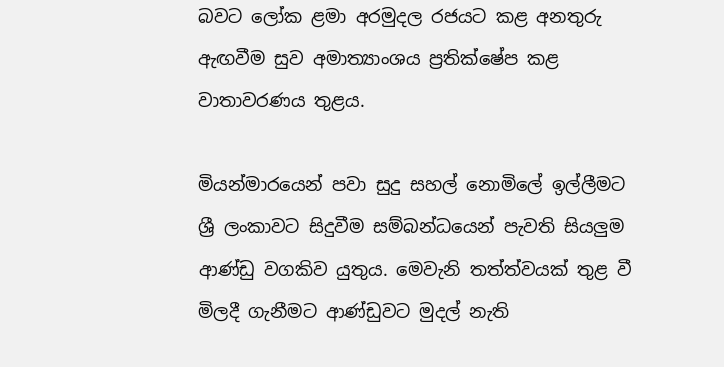බවට ලෝක ළමා අරමුදල රජයට කළ අනතුරු ඇඟවීම සුව අමාත්‍යාංශය ප්‍රතික්ෂේප කළ වාතාවරණය තුළය.

මියන්මාරයෙන් පවා සුදු සහල් නොමිලේ ඉල්ලීමට ශ්‍රී ලංකාවට සිදුවීම සම්බන්ධයෙන් පැවති සියලුම ආණ්ඩු වගකිව යුතුය. මෙවැනි තත්ත්වයක් තුළ වී මිලදී ගැනීමට ආණ්ඩුවට මුදල් නැති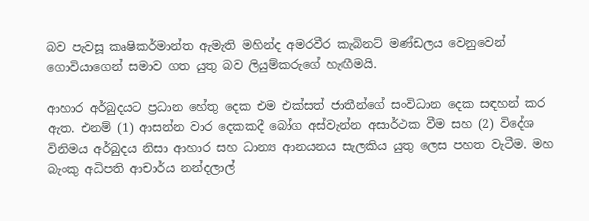බව පැවසූ කෘෂිකර්මාන්ත ඇමැති මහින්ද අමරවීර කැබිනට් මණ්ඩලය වෙනුවෙන් ගොවියාගෙන් සමාව ගත යුතු බව ලියුම්කරුගේ හැඟීමයි.

ආහාර අර්බුදයට ප්‍රධාන හේතු දෙක එම එක්සත් ජාතීන්ගේ සංවිධාන දෙක සඳහන් කර ඇත. එනම් (1) ආසන්න වාර දෙකකදී බෝග අස්වැන්න අසාර්ථක වීම සහ (2) විදේශ විනිමය අර්බුදය නිසා ආහාර සහ ධාන්‍ය ආනයනය සැලකිය යුතු ලෙස පහත වැටීම. මහ බැංකු අධිපති ආචාර්ය නන්දලාල්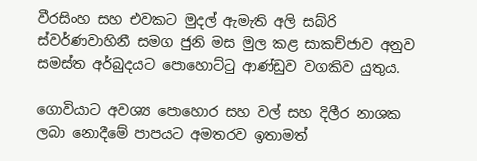වීරසිංහ සහ එවකට මුදල් ඇමැති අලි සබ්රි ස්වර්ණවාහිනී සමග ජුනි මස මුල කළ සාකච්ජාව අනුව සමස්ත අර්බුදයට පොහොට්ටු ආණ්ඩුව වගකිව යුතුය.

ගොවියාට අවශ්‍ය පොහොර සහ වල් සහ දිලීර නාශක ලබා නොදීමේ පාපයට අමතරව ඉතාමත්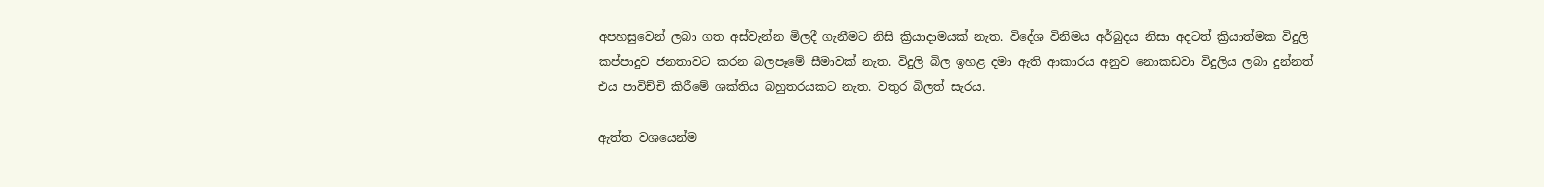අපහසුවෙන් ලබා ගත අස්වැන්න මිලදී ගැනීමට නිසි ක්‍රියාදාමයක් නැත. විදේශ විනිමය අර්බුදය නිසා අදටත් ක්‍රියාත්මක විදුලි කප්පාදුව ජනතාවට කරන බලපෑමේ සීමාවක් නැත. විදුලි බිල ඉහළ දමා ඇති ආකාරය අනුව නොකඩවා විදුලිය ලබා දුන්නත් එය පාවිච්චි කිරීමේ ශක්තිය බහුතරයකට නැත. වතුර බිලත් සැරය.

ඇත්ත වශයෙන්ම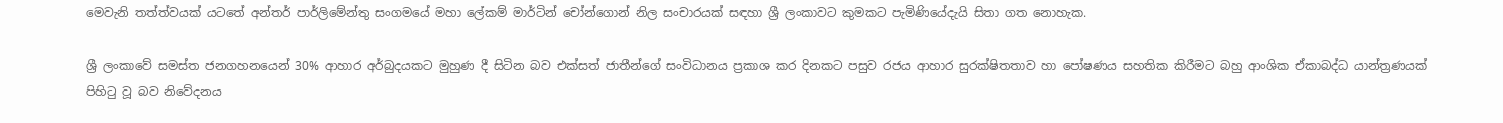මෙවැනි තත්ත්වයක් යටතේ අන්තර් පාර්ලිමේන්තු සංගමයේ මහා ලේකම් මාර්ටින් චෝන්ගොන් නිල සංචාරයක් සඳහා ශ්‍රී ලංකාවට කුමකට පැමිණියේදැයි සිතා ගත නොහැක.

ශ්‍රී ලංකාවේ සමස්ත ජනගහනයෙන් 30% ආහාර අර්බුදයකට මුහුණ දී සිටින බව එක්සත් ජාතීන්ගේ සංවිධානය ප්‍රකාශ කර දිනකට පසුව රජය ආහාර සුරක්ෂිතතාව හා පෝෂණය සහතික කිරීමට බහු ආංශික ඒකාබද්ධ යාන්ත්‍රණයක් පිහිටු වූ බව නිවේදනය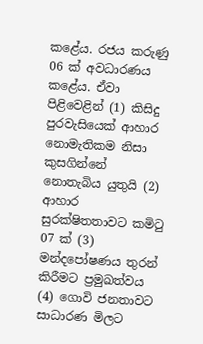කළේය. රජය කරුණු 06 ක් අවධාරණය කළේය. ඒවා පිළිවෙළින් (1) කිසිදු පුරවැසියෙක් ආහාර නොමැතිකම නිසා කුසගින්නේ නොතැබිය යුතුයි (2) ආහාර සුරක්ෂිතතාවට කමිටු 07 ක් (3) මන්දපෝෂණය තුරන් කිරීමට ප්‍රමුඛත්වය (4) ගොවි ජනතාවට සාධාරණ මිලට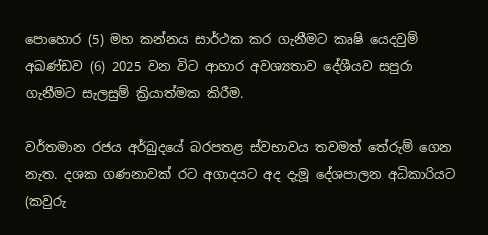පොහොර (5) මහ කන්නය සාර්ථක කර ගැනීමට කෘෂි යෙදවුම් අඛණ්ඩව (6) 2025 වන විට ආහාර අවශ්‍යතාව දේශීයව සපුරා ගැනීමට සැලසුම් ක්‍රියාත්මක කිරීම.

වර්තමාන රජය අර්බුදයේ බරපතළ ස්වභාවය තවමත් තේරුම් ගෙන නැත. දශක ගණනාවක් රට අගාදයට අද දැමූ දේශපාලන අධිකාරියට (කවුරු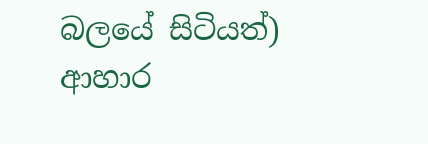බලයේ සිටියත්) ආහාර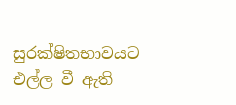සුරක්ෂිතභාවයට එල්ල වී ඇති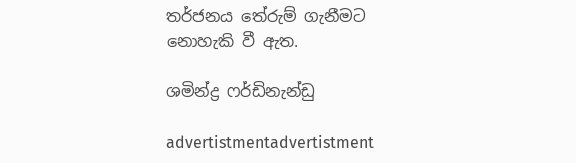තර්ජනය තේරුම් ගැනීමට නොහැකි වී ඇත.

ශමින්ද්‍ර ෆර්ඩිනැන්ඩු

advertistmentadvertistment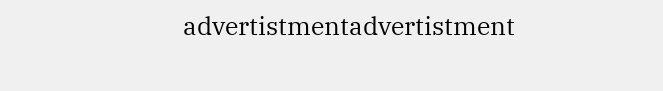advertistmentadvertistment